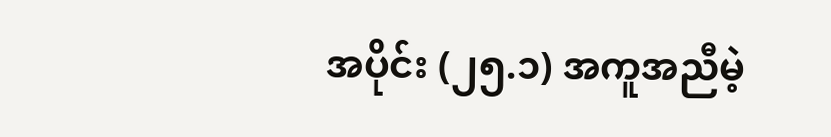အပိုင်း (၂၅.၁) အကူအညီမဲ့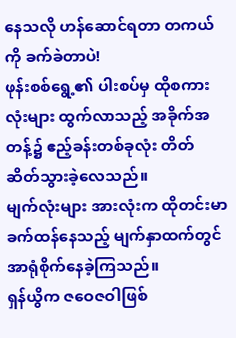နေသလို ဟန်ဆောင်ရတာ တကယ်ကို ခက်ခဲတာပဲ!
ဖုန်းစစ်ရွေ့၏ ပါးစပ်မှ ထိုစကားလုံးများ ထွက်လာသည့် အခိုက်အတန့်၌ ဧည့်ခန်းတစ်ခုလုံး တိတ်ဆိတ်သွားခဲ့လေသည်။
မျက်လုံးများ အားလုံးက ထိုတင်းမာခက်ထန်နေသည့် မျက်နှာထက်တွင် အာရုံစိုက်နေခဲ့ကြသည်။
ရှန်ယွိက ဇဝေဇဝါဖြစ်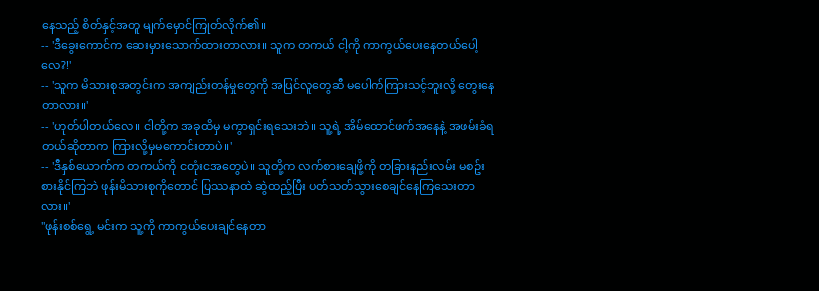နေသည့် စိတ်နှင့်အတူ မျက်မှောင်ကြုတ်လိုက်၏။
-- 'ဒီခွေးကောင်က ဆေးမှားသောက်ထားတာလား။ သူက တကယ် ငါ့ကို ကာကွယ်ပေးနေတယ်ပေါ့လေ?!'
-- 'သူက မိသားစုအတွင်းက အကျည်းတန်မှုတွေကို အပြင်လူတွေဆီ မပေါက်ကြားသင့်ဘူးလို့ တွေးနေတာလား။'
-- 'ဟုတ်ပါတယ်လေ။ ငါတို့က အခုထိမှ မကွာရှင်းရသေးဘဲ။ သူ့ရဲ့ အိမ်ထောင်ဖက်အနေနဲ့ အဖမ်းခံရတယ်ဆိုတာက ကြားလို့မှမကောင်းတာပဲ။'
-- 'ဒီနှစ်ယောက်က တကယ်ကို ငတုံးငအတွေပဲ။ သူတို့က လက်စားချေဖို့ကို တခြားနည်းလမ်း မစဥ်းစားနိုင်ကြဘဲ ဖုန်းမိသားစုကိုတောင် ပြဿနာထဲ ဆွဲထည့်ပြီး ပတ်သတ်သွားစေချင်နေကြသေးတာလား။'
"ဖုန်းစစ်ရွေ့ မင်းက သူ့ကို ကာကွယ်ပေးချင်နေတာ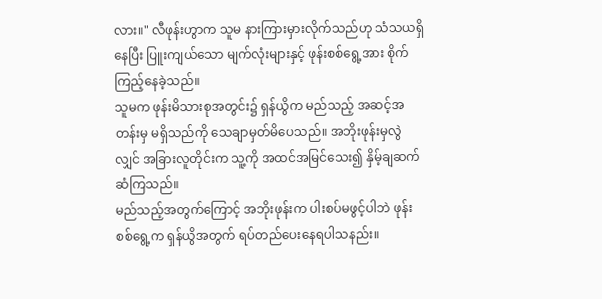လား။" လီဖုန်းဟွာက သူမ နားကြားမှားလိုက်သည်ဟု သံသယရှိနေပြီး ပြူးကျယ်သော မျက်လုံးများနှင့် ဖုန်းစစ်ရွေ့အား စိုက်ကြည့်နေခဲ့သည်။
သူမက ဖုန်းမိသားစုအတွင်း၌ ရှန်ယွိက မည်သည့် အဆင့်အတန်းမှ မရှိသည်ကို သေချာမှတ်မိပေသည်။ အဘိုးဖုန်းမှလွဲလျှင် အခြားလူတိုင်းက သူ့ကို အထင်အမြင်သေး၍ နှိမ့်ချဆက်ဆံကြသည်။
မည်သည့်အတွက်ကြောင့် အဘိုးဖုန်းက ပါးစပ်မဖွင့်ပါဘဲ ဖုန်းစစ်ရွေ့က ရှန်ယွိအတွက် ရပ်တည်ပေးနေရပါသနည်း။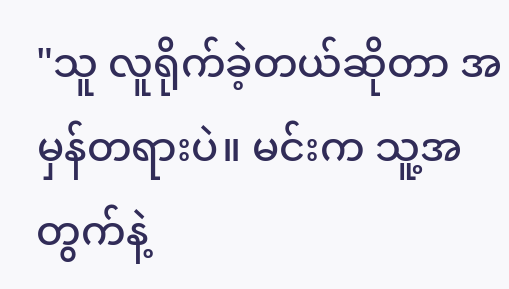"သူ လူရိုက်ခဲ့တယ်ဆိုတာ အမှန်တရားပဲ။ မင်းက သူ့အတွက်နဲ့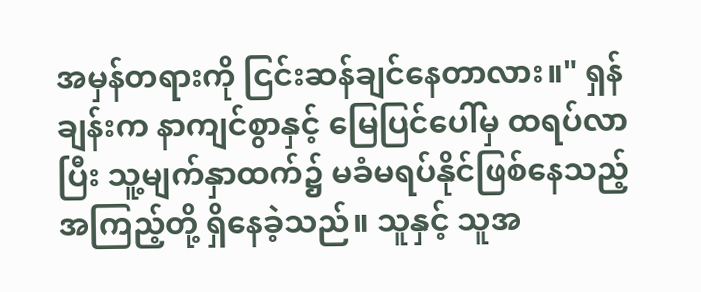အမှန်တရားကို ငြင်းဆန်ချင်နေတာလား။" ရှန်ချန်းက နာကျင်စွာနှင့် မြေပြင်ပေါ်မှ ထရပ်လာပြီး သူ့မျက်နှာထက်၌ မခံမရပ်နိုင်ဖြစ်နေသည့် အကြည့်တို့ ရှိနေခဲ့သည်။ သူနှင့် သူအ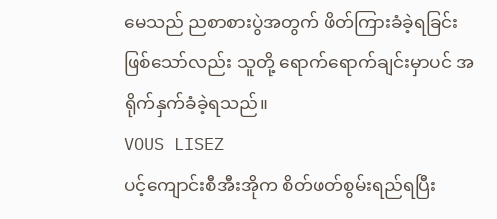မေသည် ညစာစားပွဲအတွက် ဖိတ်ကြားခံခဲ့ရခြင်းဖြစ်သော်လည်း သူတို့ ရောက်ရောက်ချင်းမှာပင် အရိုက်နှက်ခံခဲ့ရသည်။
VOUS LISEZ
ပင့်ကျောင်းစီအီးအိုက စိတ်ဖတ်စွမ်းရည်ရပြီး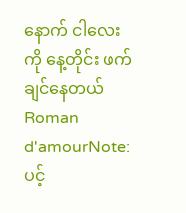နောက် ငါလေးကို နေ့တိုင်း ဖက်ချင်နေတယ်
Roman d'amourNote: ပင့်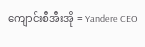ကျောင်းစီအီးအို = Yandere CEO